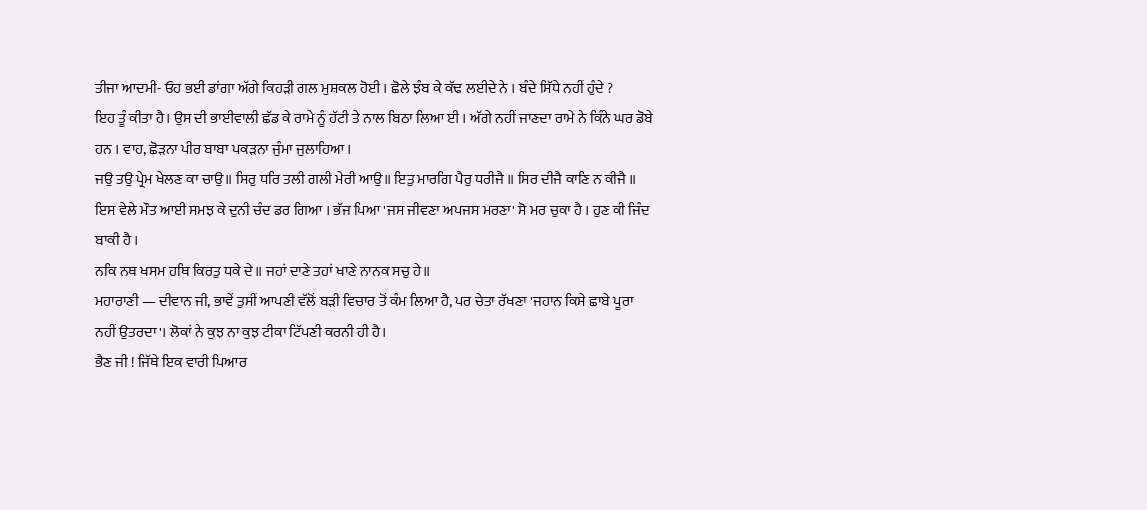ਤੀਜਾ ਆਦਮੀ- ਓਹ ਭਈ ਡਾਂਗਾ ਅੱਗੇ ਕਿਹੜੀ ਗਲ ਮੁਸ਼ਕਲ ਹੋਈ । ਛੋਲੇ ਝੰਬ ਕੇ ਕੱਢ ਲਈਦੇ ਨੇ । ਬੰਦੇ ਸਿੱਧੇ ਨਹੀਂ ਹੁੰਦੇ ?
ਇਹ ਤੂੰ ਕੀਤਾ ਹੈ। ਉਸ ਦੀ ਭਾਈਵਾਲੀ ਛੱਡ ਕੇ ਰਾਮੇ ਨੂੰ ਹੱਟੀ ਤੇ ਨਾਲ ਬਿਠਾ ਲਿਆ ਈ । ਅੱਗੇ ਨਹੀਂ ਜਾਣਦਾ ਰਾਮੇ ਨੇ ਕਿੰਨੇ ਘਰ ਡੋਬੇ ਹਨ । ਵਾਹ, ਛੋੜਨਾ ਪੀਰ ਬਾਬਾ ਪਕੜਨਾ ਜੁੰਮਾ ਜੁਲਾਹਿਆ ।
ਜਉ ਤਉ ਪ੍ਰੇਮ ਖੇਲਣ ਕਾ ਚਾਉ॥ ਸਿਰੁ ਧਰਿ ਤਲੀ ਗਲੀ ਮੇਰੀ ਆਉ॥ ਇਤੁ ਮਾਰਗਿ ਪੈਰੁ ਧਰੀਜੈ ॥ ਸਿਰ ਦੀਜੈ ਕਾਣਿ ਨ ਕੀਜੈ ॥
ਇਸ ਵੇਲੇ ਮੌਤ ਆਈ ਸਮਝ ਕੇ ਦੁਨੀ ਚੰਦ ਡਰ ਗਿਆ । ਭੱਜ ਪਿਆ 'ਜਸ ਜੀਵਣਾ ਅਪਜਸ ਮਰਣਾ' ਸੋ ਮਰ ਚੁਕਾ ਹੈ । ਹੁਣ ਕੀ ਜਿੰਦ ਬਾਕੀ ਹੈ ।
ਨਕਿ ਨਥ ਖਸਮ ਹਥਿ ਕਿਰਤੁ ਧਕੇ ਦੇ॥ ਜਹਾਂ ਦਾਣੇ ਤਹਾਂ ਖਾਣੇ ਨਾਨਕ ਸਚੁ ਹੇ॥
ਮਹਾਰਾਣੀ — ਦੀਵਾਨ ਜੀ, ਭਾਵੇਂ ਤੁਸੀਂ ਆਪਣੀ ਵੱਲੋਂ ਬੜੀ ਵਿਚਾਰ ਤੋਂ ਕੰਮ ਲਿਆ ਹੈ, ਪਰ ਚੇਤਾ ਰੱਖਣਾ 'ਜਹਾਨ ਕਿਸੇ ਛਾਬੇ ਪੂਰਾ ਨਹੀਂ ਉਤਰਦਾ'। ਲੋਕਾਂ ਨੇ ਕੁਝ ਨਾ ਕੁਝ ਟੀਕਾ ਟਿੱਪਣੀ ਕਰਨੀ ਹੀ ਹੈ।
ਭੈਣ ਜੀ ! ਜਿੱਥੇ ਇਕ ਵਾਰੀ ਪਿਆਰ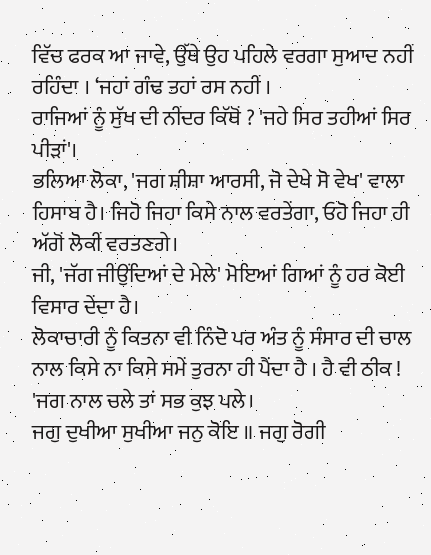ਵਿੱਚ ਫਰਕ ਆ ਜਾਵੇ, ਉੱਥੇ ਉਹ ਪਹਿਲੇ ਵਰਗਾ ਸੁਆਦ ਨਹੀਂ ਰਹਿੰਦਾ । ‘ਜਹਾਂ ਗੰਢ ਤਹਾਂ ਰਸ ਨਹੀਂ ।
ਰਾਜਿਆਂ ਨੂੰ ਸੁੱਖ ਦੀ ਨੀਂਦਰ ਕਿੱਥੋਂ ? 'ਜਹੇ ਸਿਰ ਤਹੀਆਂ ਸਿਰ ਪੀੜਾਂ'।
ਭਲਿਆ ਲੋਕਾ, 'ਜਗ ਸ਼ੀਸ਼ਾ ਆਰਸੀ, ਜੋ ਦੇਖੇ ਸੋ ਵੇਖ' ਵਾਲਾ ਹਿਸਾਬ ਹੈ। ਜਿਹੋ ਜਿਹਾ ਕਿਸੇ ਨਾਲ ਵਰਤੇਂਗਾ, ਓਹੋ ਜਿਹਾ ਹੀ ਅੱਗੋਂ ਲੋਕੀਂ ਵਰਤਣਗੇ।
ਜੀ, 'ਜੱਗ ਜੀਉਂਦਿਆਂ ਦੇ ਮੇਲੇ' ਮੋਇਆਂ ਗਿਆਂ ਨੂੰ ਹਰ ਕੋਈ ਵਿਸਾਰ ਦੇਂਦਾ ਹੈ।
ਲੋਕਾਚਾਰੀ ਨੂੰ ਕਿਤਨਾ ਵੀ ਨਿੰਦੋ ਪਰ ਅੰਤ ਨੂੰ ਸੰਸਾਰ ਦੀ ਚਾਲ ਨਾਲ ਕਿਸੇ ਨਾ ਕਿਸੇ ਸਮੇਂ ਤੁਰਨਾ ਹੀ ਪੈਂਦਾ ਹੈ । ਹੈ ਵੀ ਠੀਕ ! 'ਜਗ ਨਾਲ ਚਲੇ ਤਾਂ ਸਭ ਕੁਝ ਪਲੇ।
ਜਗੁ ਦੁਖੀਆ ਸੁਖੀਆ ਜਨੁ ਕੋਇ ॥ ਜਗੁ ਰੋਗੀ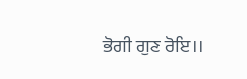ਭੋਗੀ ਗੁਣ ਰੋਇ।।